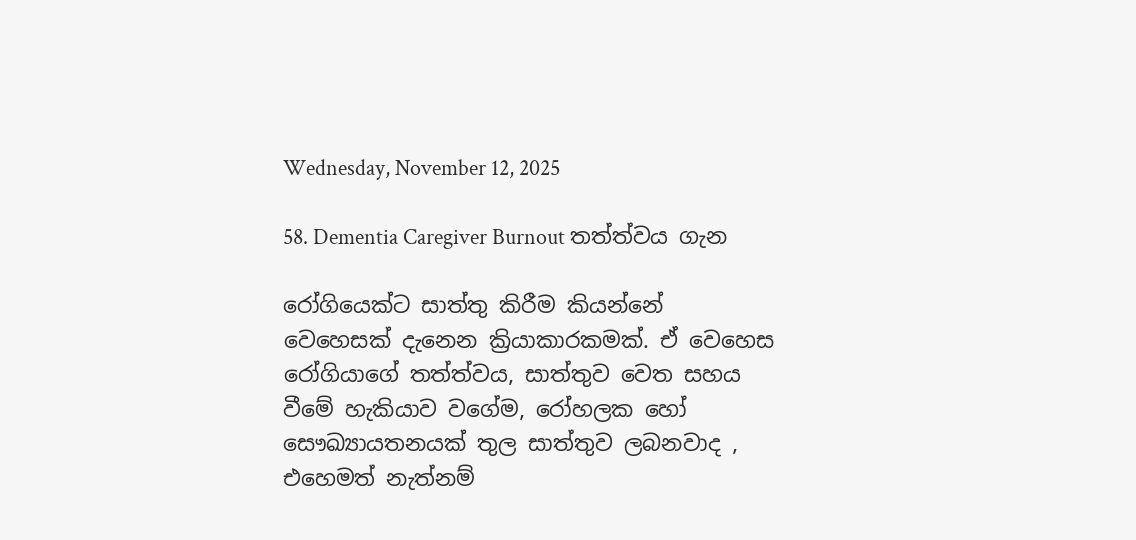Wednesday, November 12, 2025

58. Dementia Caregiver Burnout තත්ත්වය ගැන

රෝගියෙක්ට සාත්තු කිරීම කියන්නේ වෙහෙසක් දැනෙන ක්‍රියාකාරකමක්. ඒ වෙහෙස රෝගියා‍ගේ තත්ත්වය, සාත්තුව වෙත සහය වීමේ හැකියාව වගේම, රෝහලක හෝ සෞඛ්‍යායතනයක් තුල සාත්තුව ලබනවාද , එහෙමත් නැත්නම්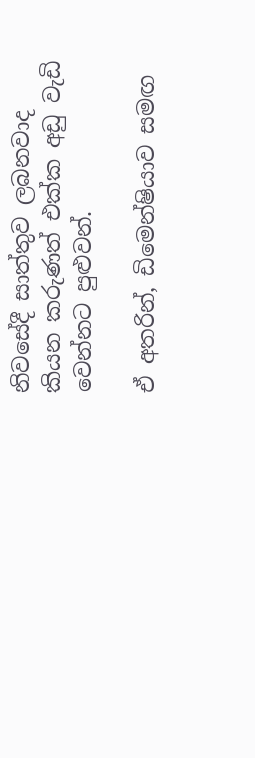නිවසේදී සාත්තුව ලබනවාද කියන කරුණත් එක්ක අඩු වැඩි වෙන්නට පුළුවන්.

ඒ අතරින්, ඩිමෙන්ෂියාව සමඟ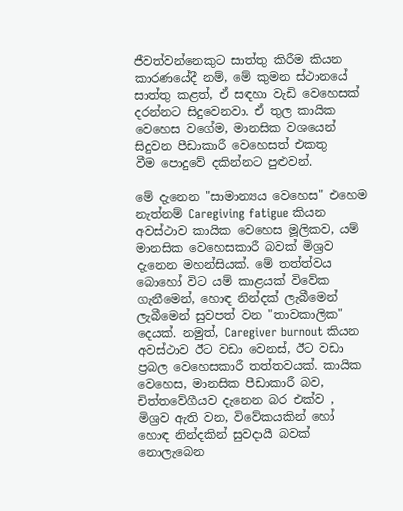ජීවත්වන්නෙකුට සාත්තු කිරීම කියන කාරණයේදී නම්, මේ කුමන ස්ථානයේ සාත්තු කළත්, ඒ සඳහා වැඩි වෙහෙසක් දරන්නට සිදුවෙනවා. ඒ තුල කායික වෙහෙස වගේම, මානසික වශයෙන් සිදුවන පීඩාකාරී වෙහෙසත් එකතු වීම ‍පොදුවේ දකින්නට පුළුවන්.

මේ දැනෙන "සාමාන්‍යය වෙහෙස" එහෙම නැත්නම් Caregiving fatigue කියන අවස්ථාව කායික වෙහෙස මූලිකව, යම් මානසික වෙහෙසකාරී බවක් මිශ්‍රව දැනෙන මහන්සියක්. මේ තත්ත්වය බොහෝ විට යම් කාළයක් විවේක ගැනීමෙන්, හොඳ නින්දක් ලැබීමෙන් ලැබීමෙන් සුවපත් වන "තාවකාලික" දෙයක්. නමුත්, Caregiver burnout කියන අවස්ථාව ඊට වඩා වෙනස්, ඊට වඩා ප්‍රබල වෙහෙසකාරී තත්තවයක්. කායික වෙහෙස, මානසික පීඩාකාරී බව, චිත්තවේගීයව දැනෙන බර එක්ව , මිශ්‍රව ඇති වන, විවේකයකින් හෝ හොඳ නින්දකින් සුවදායී බවක් නොලැබෙන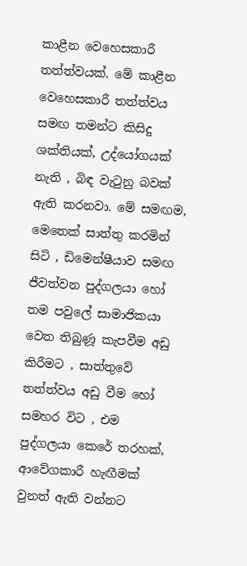කාළීන වෙහෙසකාරී තත්ත්වයක්. මේ කාළීන වෙහෙසකාරී තත්ත්වය සමඟ තමන්ට කිසිදු ශක්තියක්, උද්යෝගයක් නැති , බිඳ වැටුනු බවක් ඇති කරනවා. මේ සමඟම, මෙතෙක් සාත්තු කරමින් සිටි , ඩිමෙන්ෂීයාව සමඟ ජීවත්වන පුද්ගලයා හෝ තම පවුලේ සාමාජිකයා වෙත තිබුණූ කැපවීම අඩු කිරීමට , සාත්තුවේ තත්ත්වය අඩු වීම හෝ සමහර විට , එම පුද්ගලයා කෙරේ තරහක්, ආවේගකාරී හැඟීමක් වුනත් ඇති වන්නට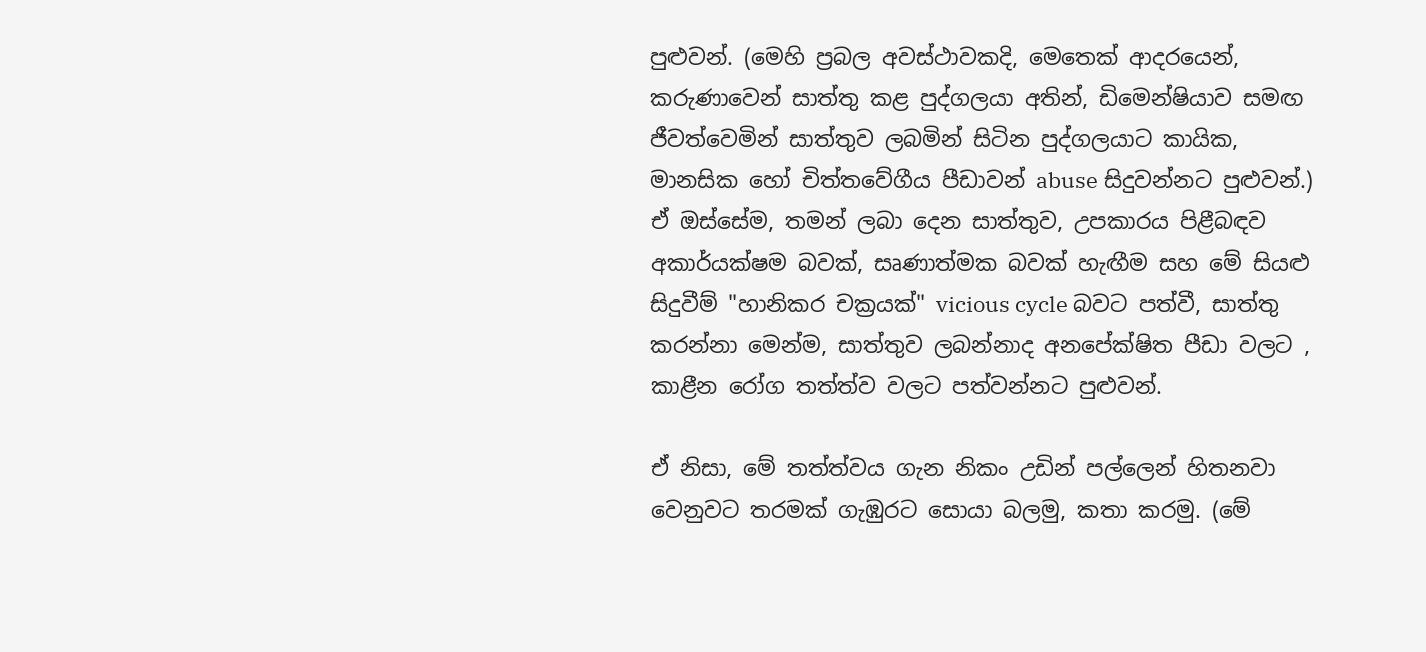පුළුවන්. (මෙහි ප්‍රබල අවස්ථාවකදි, මෙතෙක් ආදරයෙන්, කරුණාවෙන් සාත්තු කළ පුද්ගලයා අතින්, ඩිමෙන්ෂියාව සමඟ ජීවත්වෙමින් සාත්තුව ලබමින් සිටින පුද්ගලයාට කායික, මානසික හෝ චිත්තවේගීය පීඩාවන් abuse සිදුවන්නට පුළුවන්.) ඒ ඔස්සේම, තමන් ලබා දෙන සාත්තුව, උපකාරය පිළීබඳව අකාර්යක්ෂම බවක්, සෘණාත්මක බවක් හැඟීම සහ මේ සියළු සිදුවීම් "හානිකර චක්‍රයක්" vicious cycle බවට පත්වී, සාත්තු කරන්නා මෙන්ම, සාත්තුව ලබන්නාද අනපේක්ෂිත පීඩා වලට , කාළීන රෝග තත්ත්ව වලට පත්වන්නට පුළුවන්.

ඒ නිසා, මේ තත්ත්වය ගැන නිකං උඩින් පල්ලෙන් හිතනවා වෙනුවට තරමක් ගැඹුරට සොයා බලමු, කතා කරමු. (මේ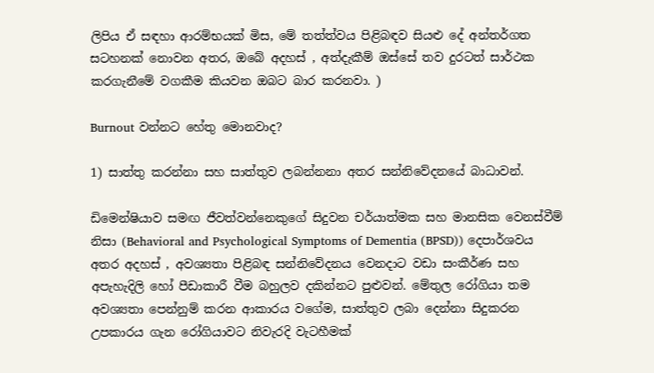ලිපිය ඒ සඳහා ආරම්භයක් මිස, මේ තත්ත්වය පිළිබඳව සියළු දේ අන්තර්ගත සටහනක් නොවන අතර, ඔබේ අදහස් , අත්දැකීම් ඔස්සේ තව දුරටත් සාර්ථක කරගැනීමේ වගකීම කියවන ඔබට බාර කරනවා. )

Burnout වන්නට හේතු මොනවාද?

1) සාත්තු කරන්නා සහ සාත්තුව ලබන්නනා අතර සන්නිවේදනයේ බාධාවන්.

ඩිමෙන්ෂියාව සමඟ ජීවත්වන්නෙකුගේ සිදුවන චර්යාත්මක සහ මානසික වෙනස්වීම් නිසා (Behavioral and Psychological Symptoms of Dementia (BPSD)) දෙපාර්ශවය අතර අදහස් , අවශ්‍යතා පිළිබඳ සන්නිවේදනය වෙනදාට වඩා සංකීර්ණ සහ අපැහැදිලි හෝ පීඩාකාරී වීම බහුලව දකින්නට පුළුවන්. මේතුල රෝගියා තම අවශ්‍යතා පෙන්නුම් කරන ආකාරය වගේම, සාත්තුව ලබා දෙන්නා සිදුකරන උපකාරය ගැන රෝගියාවට නිවැරදි වැටහීමක්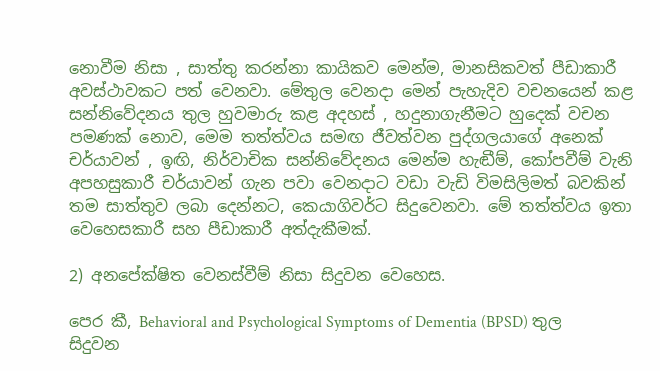නොවීම නිසා , සාත්තු කරන්නා කායිකව මෙන්ම, මානසිකවත් පීඩාකාරී අවස්ථාවකට පත් වෙනවා. මේතුල වෙනදා මෙන් පැහැදිව වචනයෙන් කළ සන්නිවේදනය තුල හුවමාරු කළ අදහස් , හදුනාගැනීමට හුදෙක් වචන පමණක් නොව, මෙම තත්ත්වය සමඟ ජීවත්වන පුද්ගලයාගේ අනෙක් චර්යාවන් , ඉඟි, නිර්වාචික සන්නිවේදනය මෙන්ම හැඬීම්, කෝපවීම් වැනි අපහසුකාරී චර්යාවන් ගැන පවා වෙනදාට වඩා වැඩි විමසිලිමත් බවකින් තම සාත්තුව ලබා දෙන්නට, කෙයාගිවර්ට සිදුවෙනවා. මේ තත්ත්වය ඉතා වෙහෙසකාරී සහ පීඩාකාරී අත්දැකීමක්.

2) අනපේක්ෂිත වෙනස්වීම් නිසා සිදුවන වෙහෙස.

පෙර කී, Behavioral and Psychological Symptoms of Dementia (BPSD) තුල සිදුවන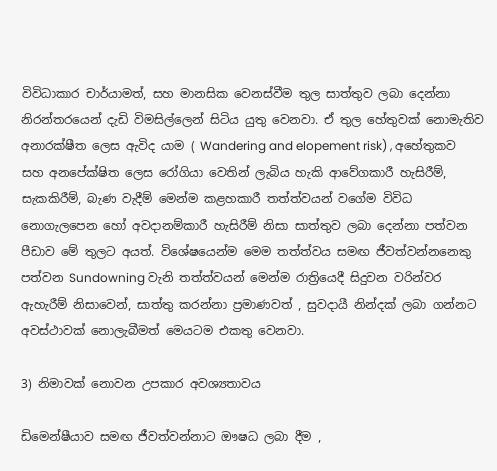විවිධාකාර චාර්යාමත්, සහ මානසික වෙනස්වීම තුල සාත්තුව ලබා දෙන්නා නිරන්තරයෙන් දැඩි විමසිල්ලෙන් සිටිය යුතු වෙනවා. ඒ තුල හේතුවක් නොමැතිව අනාරක්ෂීත ලෙස ඇවිද යාම ( Wandering and elopement risk) , අහේතුකව සහ අනපේක්ෂිත ලෙස රෝගියා වෙතින් ලැබිය හැකි ආවේගකාරී හැසිරීම්, සැකකිරීම්, බැණ වැදීම් මෙන්ම කළහකාරී තත්ත්වයන් වගේම විවිධ නොගැලපෙන හෝ අවදානම්කාරී හැසිරීම් නිසා සාත්තුව ලබා දෙන්නා පත්වන පීඩාව මේ තුලට අයත්. විශේෂයෙන්ම මෙම තත්ත්වය සමඟ ජීවත්වන්නනෙකු පත්වන Sundowning වැනි තත්ත්වයන් මෙන්ම රාත්‍රියෙදී සිදුවන වරින්වර ඇහැරීම් නිසාවෙන්, සාත්තු කරන්නා ප්‍රමාණවත් , සුවදායී නින්දක් ලබා ගන්නට අවස්ථාවක් නොලැබීමත් මෙයටම එකතු වෙනවා.

3) නිමාවක් නොවන උපකාර අවශ්‍යතාවය

ඩිමෙන්ෂීයාව සමඟ ජීවත්වන්නාට ඖෂධ ලබා දීම ,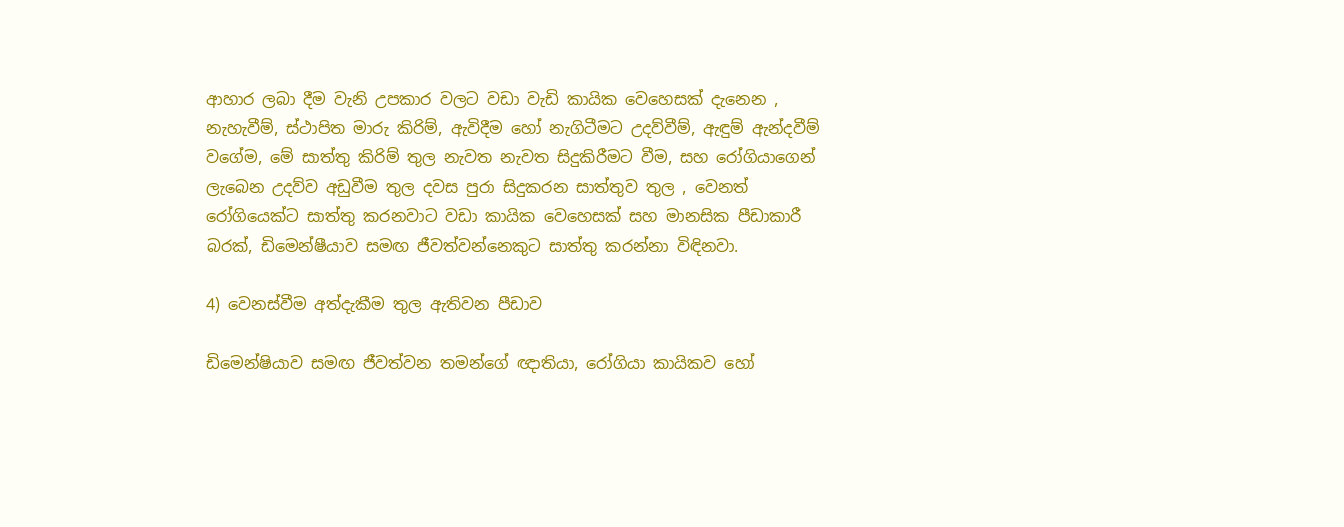ආහාර ලබා දීම වැනි උපකාර වලට වඩා වැඩි කායික වෙහෙසක් දැනෙන , නැහැවීම්, ස්ථාපිත මාරු කිරිම්, ඇවිදීම හෝ නැගිටීමට උදව්වීම්, ඇඳුම් ඇන්දවීම් වගේම, මේ සාත්තු කිරිම් තුල නැවත නැවත සිදුකිරීමට වීම, සහ රෝගියාගෙන් ලැබෙන උදව්ව අඩුවීම තුල දවස පුරා සිදුකරන සාත්තුව තුල , වෙනත් රෝගියෙක්ට සාත්තු කරනවාට වඩා කායික වෙහෙසක් සහ මානසික පීඩාකාරී බරක්, ඩිමෙන්ෂීයාව සමඟ ජීවත්වන්නෙකුට සාත්තු කරන්නා විඳිනවා.

4) වෙනස්වීම අත්දැකීම තුල ඇතිවන පීඩාව

ඩිමෙන්ෂියාව සමඟ ජීවත්වන තමන්ගේ ඥාතියා, රෝගියා කායිකව හෝ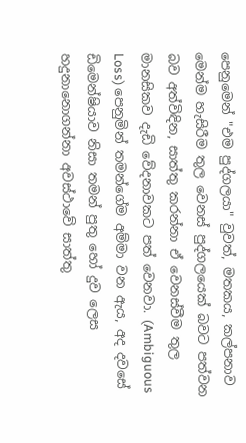පෙනුමෙන් "එම පුද්ගලයා" වුවත්, මතකය, කල්පනාව මෙන්ම හැසිරීම තුල වෙනස් පුද්ගලයෙක් බවට පත්වන බව අත්විඳින, සාත්තු කරන්නා ඒ වෙනස්වීම තුල මානසිකව දැඩි වේදනාවකට පත් වෙනවා. (Ambiguous Loss) පෙනුමින් තමන්ගේම අම්මා වන ඇය, අද දවසේ ඩිමෙන්ෂියාව නිසා තමන් පුතු හෝ දුව ලෙස හදුනානොගන්නා අවස්ථාවේ සාත්තු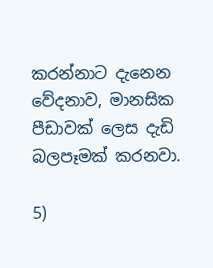කරන්නාට දැනෙන වේදනාව, මානසික පීඩාවක් ලෙස දැඩි බලපෑමක් කරනවා.

5)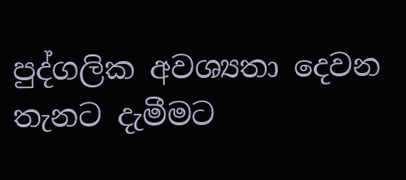පුද්ගලික අවශ්‍යතා දෙවන තැනට දැමීමට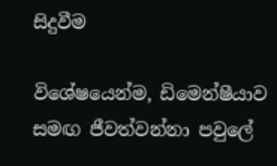සිදුවීම

විශේෂයෙන්ම, ඩිමෙන්ෂීයාව සමඟ ජීවත්වන්නා පවුලේ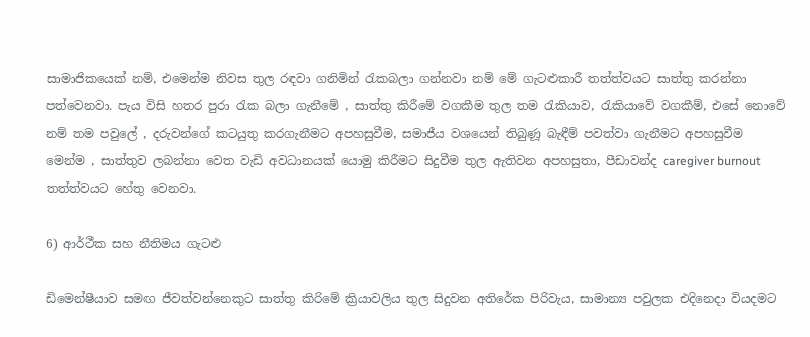සාමාජිකයෙක් නම්, එමෙන්ම නිවස තුල රඳවා ගනිමින් රැකබලා ගන්නවා නම් මේ ගැටළුකාරී තත්ත්වයට සාත්තු කරන්නා පත්වෙනවා. පැය විසි හතර පුරා රැක බලා ගැනීමේ , සාත්තු කිරීමේ වගකීම තුල තම රැකියාව, රැකියාවේ වගකීම්, එසේ නොවේ නම් තම පවුලේ , දරුවන්ගේ කටයුතු කරගැනීමට අපහසුවීම, සමාජීය ව‍ශයෙන් තිබුණූ බැඳීම් පවත්වා ගැනීමට අපහසුවීම මෙන්ම , සාත්තුව ලබන්නා වෙත වැඩි අවධානයක් යොමු කිරීමට සිදුවීම තුල ඇතිවන අපහසුතා, පීඩාවන්ද caregiver burnout තත්ත්වයට හේතු වෙනවා.

6) ආර්ථීක සහ නීතිමය ගැටළු

ඩිමෙන්ෂීයාව සමඟ ජීවත්වන්නෙකු‍ට සාත්තු කිරිමේ ක්‍රියාවලිය තුල සිදුවන අතිරේක පිරිවැය, සාමාන්‍ය පවුලක එදිනෙදා වියදමට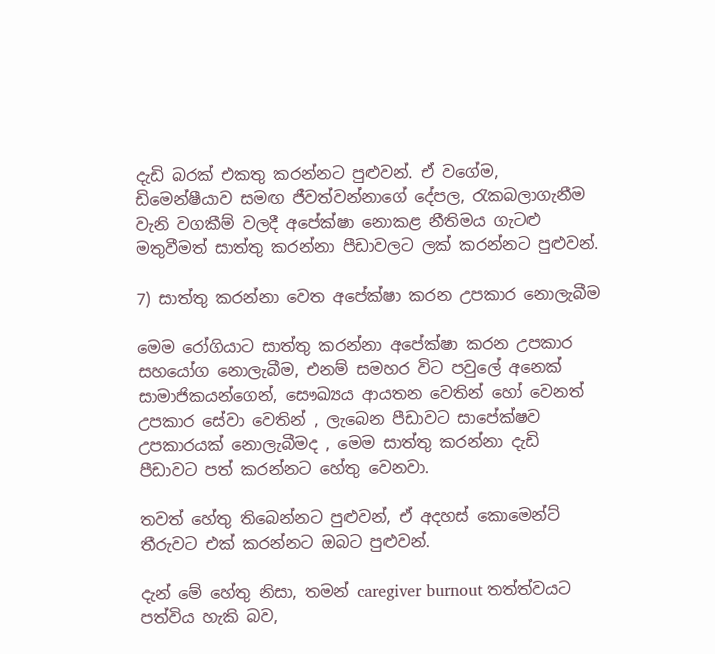දැඩි බරක් එකතු කරන්නට පුළුවන්. ඒ වගේම, ඩිමෙන්ෂීයාව සමඟ ජීවත්වන්නාගේ ‍දේපල, රැකබලාගැනීම වැනි වගකීම් වලදී අපේක්ෂා නොකළ නීතිමය ගැටළු මතුවීමත් සාත්තු කරන්නා පීඩාවලට ලක් කරන්නට පුළුවන්.

7) සාත්තු කරන්නා වෙත අපේක්ෂා කරන උපකාර නොලැබීම

මෙම රෝගියාට සාත්තු කරන්නා අපේක්ෂා කරන උපකාර සහයෝග නොලැබීම, එනම් සමහර විට පවුලේ අනෙක් සාමාජිකයන්ගෙන්, සෞඛ්‍යය ආයතන වෙතින් හෝ වෙනත් උපකාර සේවා වෙතින් , ලැබෙන පීඩාවට සාපේක්ෂව උපකාරයක් නොලැබීමද , මෙම සාත්තු කරන්නා දැඩි පීඩාවට පත් කරන්නට හේතු වෙනවා.

තවත් හේතු තිබෙන්නට පුළුවන්, ඒ අදහස් කොමෙන්ට් තීරුවට එක් කරන්නට ඔබට පුළුවන්.

දැන් මේ හේතු නිසා, තමන් caregiver burnout තත්ත්වයට පත්විය හැකි බව,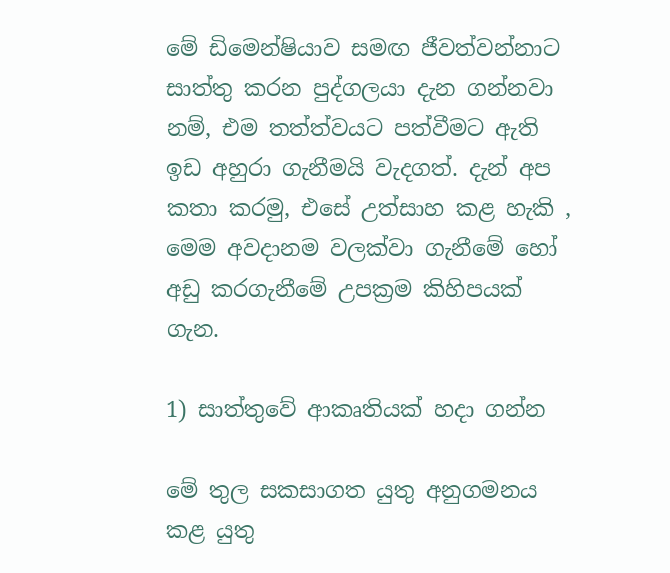මේ ඩිමෙන්ෂියාව සමඟ ජීවත්වන්නාට සාත්තු කරන පුද්ගලයා දැන ගන්නවා නම්, එම තත්ත්වයට පත්වීමට ඇති ඉඩ අහුරා ගැනීමයි වැදගත්. දැන් අප කතා කරමු, එසේ උත්සාහ කළ හැකි , මෙම අවදානම වලක්වා ගැනීමේ හෝ අඩු කරගැනීමේ උපක්‍රම කිහිපයක් ගැන.

1) සාත්තුවේ ආකෘතියක් හදා ගන්න

මේ තුල සකසාගත යුතු අනුගමනය කළ යුතු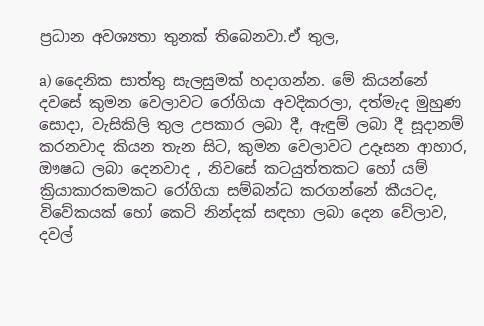ප්‍රධාන අවශ්‍යතා තුනක් තිබෙනවා.ඒ තුල,

a) දෛනික සාත්තු සැලසුමක් හදාගන්න. මේ කියන්නේ දවසේ කුමන වෙලාවට රෝගියා අවදිකරලා, දත්මැද මුහුණ සොදා, වැසිකිලි තුල උපකාර ලබා දී, ඇඳුම් ලබා දී සූදානම් කරනවාද කියන තැන සිට, කුමන වෙලාවට උදෑසන ආහාර, ඖෂධ ලබා දෙනවාද , නිවසේ ‍කටයුත්තකට හෝ යම් ක්‍රියාකාරකමකට රෝගියා සම්බන්ධ කරගන්නේ කීයටද, විවේකයක් හෝ කෙටි නින්දක් සඳහා ලබා දෙන වේලාව, දවල්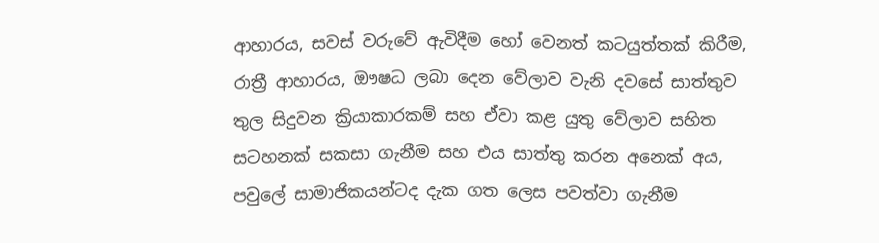ආහාරය, සවස් වරුවේ ඇවිදීම හෝ වෙනත් කටයුත්තක් කිරීම, රාත්‍රී ආහාරය, ඖෂධ ලබා දෙන වේලාව වැනි දවසේ සාත්තුව තුල සිදුවන ක්‍රියාකාරකම් සහ ඒවා කළ යුතු වේලාව සහිත සටහනක් සකසා ගැනීම සහ එය සාත්තු කරන අනෙක් අය, පවුලේ සාමාජිකයන්ටද දැක ගත ලෙස පවත්වා ගැනීම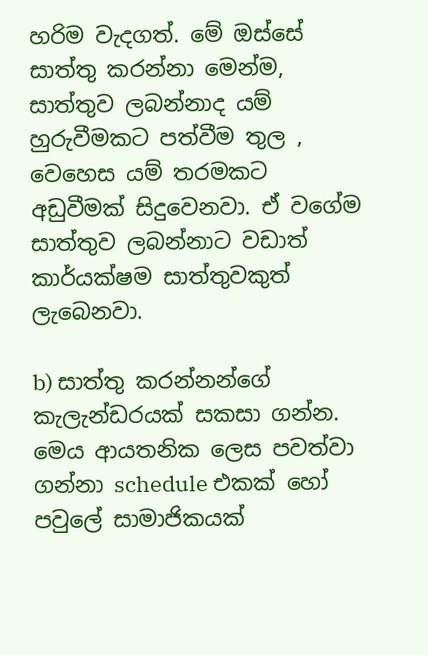හරිම වැදගත්. මේ ඔස්සේ සාත්තු කරන්නා මෙන්ම, සාත්තුව ලබන්නාද යම් හුරුවීමකට පත්වීම තුල , වෙ‍හෙස යම් තරමකට අඩුවීමක් සිදුවෙනවා. ඒ වගේම සාත්තුව ලබන්නාට වඩාත් කාර්යක්ෂම සාත්තුවකුත් ලැබෙනවා.

b) සාත්තු කරන්නන්ගේ කැලැන්ඩරයක් සකසා ගන්න. මෙය ආයතනික ලෙස පවත්වා ගන්නා schedule එකක් හෝ පවුලේ සාමාජිකයක්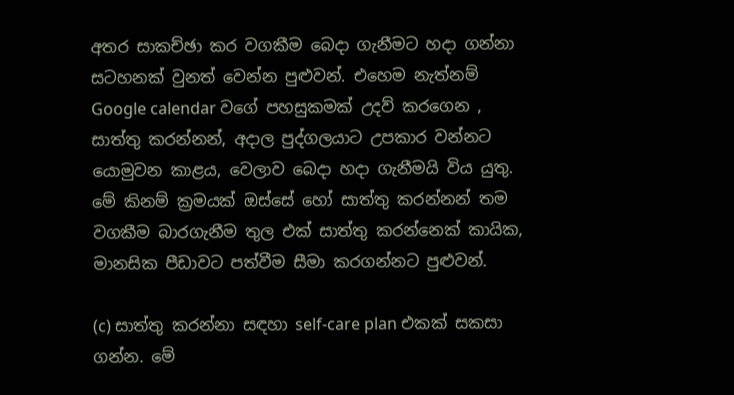අතර සාකච්ඡා කර වගකීම බෙදා ගැනීමට හදා ගන්නා සටහනක් වුනත් වෙන්න පුළුවන්. එහෙම නැත්නම් Google calendar වගේ පහසුකමක් උදව් කරගෙන , සාත්තු කරන්නන්, අදාල පුද්ගලයාට උපකාර වන්නට යොමුවන කාළය, වෙලාව බෙදා හදා ගැනීමයි විය යුතු. මේ කිනම් ක්‍රමයක් ඔස්සේ හෝ සාත්තු කරන්නන් තම වගකීම බාරගැනීම තුල එක් සාත්තු කරන්නෙක් කායික, මානසික පීඩාවට පත්වීම සීමා කරගන්නට පුළුවන්.

(c) සාත්තු කරන්නා සඳහා self-care plan එකක් සකසා ගන්න. මේ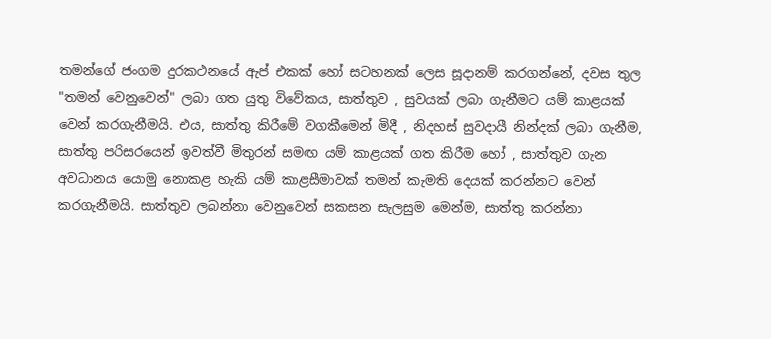තමන්ගේ ජංගම දුරකථනයේ ඇප් එකක් හෝ සටහනක් ලෙස සූදානම් කරගන්නේ, දවස තුල "තමන් වෙනුවෙන්" ලබා ගත යුතු විවේකය, සාත්තුව , සුවයක් ලබා ගැනීමට යම් කාළයක් වෙන් කරගැනීමයි. එය, සාත්තු කිරීමේ වගකීමෙන් මිදී , නිදහස් සුවදායී නින්දක් ලබා ගැනීම, සාත්තු පරිසරයෙන් ඉවත්වී මිතුරන් සමඟ යම් කාළයක් ගත කිරීම හෝ , සාත්තුව ගැන අවධානය යොමු නොකළ හැකි යම් කාළසීමාවක් තමන් කැමති දෙයක් කරන්නට වෙන් කරගැනීමයි. සාත්තුව ලබන්නා වෙනුවෙන් සකසන සැලසුම මෙන්ම, සාත්තු කරන්නා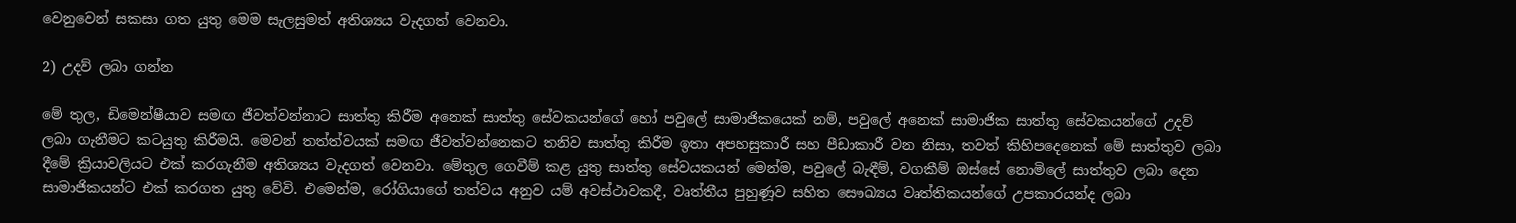වෙනුවෙන් සකසා ගත යුතු මෙම සැලසුමත් අතිශ්‍යය වැදගත් වෙනවා.

2) උදව් ලබා ගන්න

මේ තුල, ඩිමෙන්ෂීයාව සමඟ ජීවත්වන්නාට සාත්තු කිරීම අනෙක් සාත්තු ‍සේවකයන්ගේ හෝ පවුලේ සාමාජිකයෙක් නම්, පවුලේ අනෙක් සාමාජික සාත්තු සේවකයන්ගේ උදව් ලබා ගැනීමට කටයුතු කිරීමයි. මෙවන් තත්ත්වයක් සමඟ ජීවත්වන්නෙකට තනිව සාත්තු කිරීම ඉතා අපහසුකාරී සහ පීඩාකාරී වන නිසා, තවත් කිහිපදෙනෙක් මේ සාත්තුව ලබා දීමේ ක්‍රියාවලියට එක් කරගැනීම අතිශ්‍යය වැදගත් වෙනවා. මේතුල ගෙවීම් කළ යුතු සාත්තු සේවයකයන් මෙන්ම, පවුලේ බැඳීම්, වගකීම් ඔස්සේ නොමිලේ සාත්තුව ලබා දෙන සාමාජිකයන්ට එක් කරගත යුතු වේවි. එමෙන්ම, රෝගියාගේ තත්වය අනුව යම් අවස්ථාවකදී, වෘත්තීය පුහුණූව සහිත සෞඛ්‍යය වෘත්තිකයන්‍ගේ උපකාරයන්ද ලබා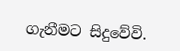ගැනීමට සිදුවේවි.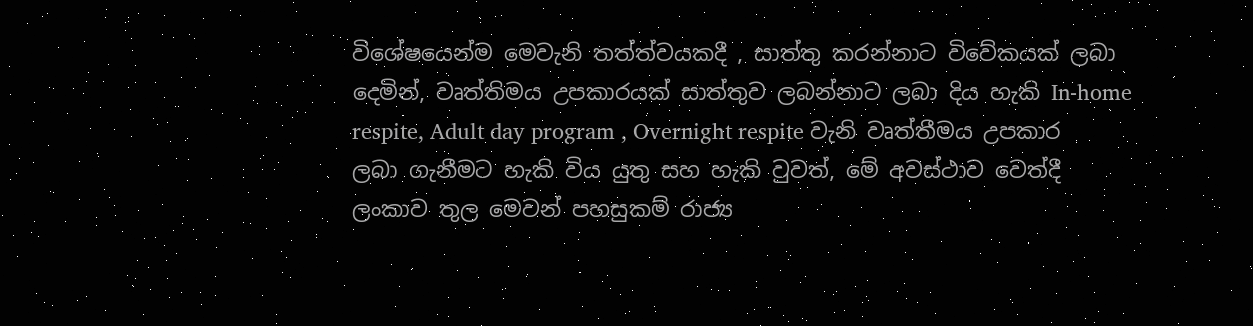විශේෂයෙන්ම මෙවැනි තත්ත්වයකදී , සාත්තු කරන්නාට විවේකයක් ලබා දෙමින්, වෘත්තිමය උපකාරයක් සාත්තුව ලබන්නාට ලබා දිය හැකි In-home respite, Adult day program , Overnight respite වැනි වෘත්තීමය උපකාර ලබා ගැනීමට හැකි විය යුතු සහ හැකි වුවත්, මේ අවස්ථාව වෙත්දී ලංකාව තුල මෙවන් පහසුකම් රාජ්‍ය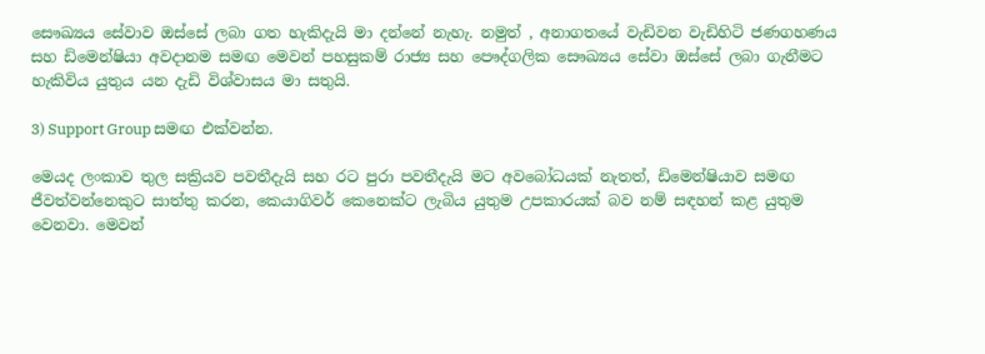සෞඛ්‍යය සේවාව ඔස්සේ ලබා ගත හැකිදැයි මා දන්නේ නැහැ. නමුත් , අනාගතයේ වැඩිවන වැඩිහිටි ජණගහණය සහ ඩිමෙන්ෂියා අවදානම සමඟ මෙවන් පහසුකම් රාජ්‍ය සහ පෞද්ගලික සෞඛ්‍යය සේවා ඔස්සේ ලබා ගැනීමට හැකිවිය යුතුය යන දැඩි විශ්වාසය මා සතුයි.

3) Support Group සමඟ එක්වන්න.

මෙයද ලංකාව තුල සක්‍රියව පවතීදැයි සහ රට පුරා පවතීදැයි මට අවබෝධයක් නැතත්, ඩිමෙන්ෂියාව සමඟ ජීවත්වන්නෙකුට සාත්තු කරන, කෙයාගිවර් කෙනෙක්ට ලැබිය යුතුම උපකාරයක් බව නම් සඳහන් කළ යුතුම වෙනවා. මෙවන්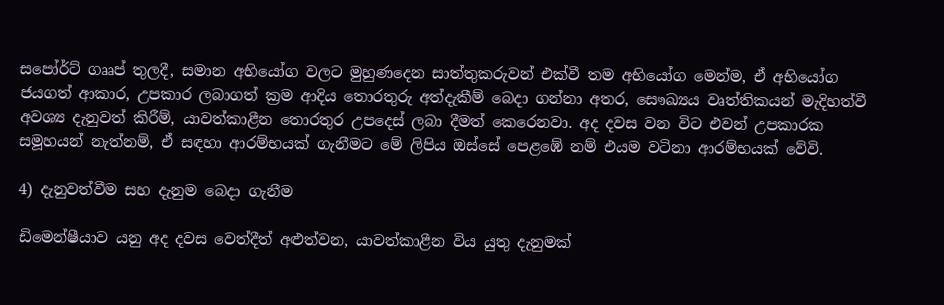සපෝර්ට් ගෲප් තුලදී, සමාන අභියෝග වලට මුහුණදෙන සාත්තුකරුවන් එක්වී තම අභියෝග මෙන්ම, ඒ අභියෝග ජයගත් ආකාර, උපකාර ලබාගත් ක්‍රම ආදිය තොරතුරු අත්දැකීම් බෙදා ගන්නා අතර, සෞඛ්‍යය වෘත්තිකයන් මැදිහත්වී අවශ්‍ය දැනුවත් කිරීම්, යාවත්කාළීන තොරතුර උපදෙස් ලබා දීමත් කෙරෙනවා. අද දවස වන විට එවන් උපකාරක සමූහයන් නැත්නම්, ඒ සඳහා ආරම්භයක් ගැනීමට ‍මේ ලිපිය ඔස්සේ පෙළඹේ නම් එයම වටිනා ආරම්භයක් වේවි.

4) දැනුවත්වීම සහ දැනුම බෙදා ගැනීම

ඩිමෙන්ෂීයාව යනු අද දවස වෙත්දීත් අළුත්වන, යාවත්කාළීන විය යුතු දැනුමක්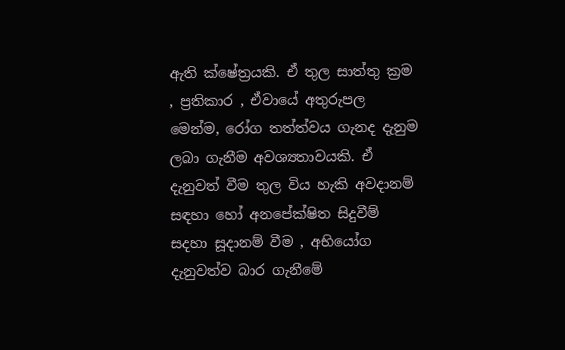ඇති ක්ෂේත්‍රයකි. ඒ තුල සාත්තු ක්‍රම , ප්‍රතිකාර , ඒවායේ අතුරුපල මෙන්ම, රෝග තත්ත්වය ගැනද දැනුම ලබා ගැනීම අවශ්‍යතාවයකි. ඒ දැනුවත් වීම තුල විය හැකි අවදානම් සඳහා හෝ අනපේක්ෂිත සිදුවීම් සදහා සූදානම් වීම , අභියෝග දැනුවත්ව බාර ගැනීමේ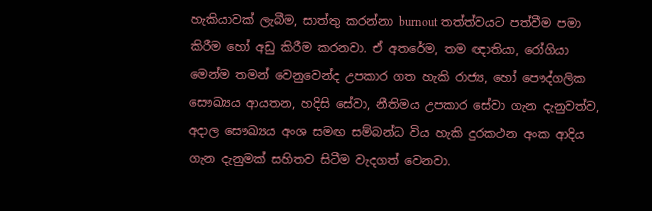හැකියාවක් ලැබීම, සාත්තු කරන්නා burnout තත්ත්වයට පත්වීම පමා කිරීම හෝ අඩු කිරීම කරනවා. ඒ අතරේම, තම ඥාතියා, රෝගියා මෙන්ම තමන් වෙනුවෙන්ද උපකාර ගත හැකි රාජ්‍ය, හෝ පෞද්ගලික සෞඛ්‍යය ආයතන, හදිසි සේවා, නීතිමය උපකාර සේවා ගැන දැනුවත්ව, අදාල සෞඛ්‍යය අංශ සමඟ සම්බන්ධ විය හැකි දුරකථන අංක ආදිය ගැන දැනුමක් සහිතව සිටීම වැදගත් වෙනවා.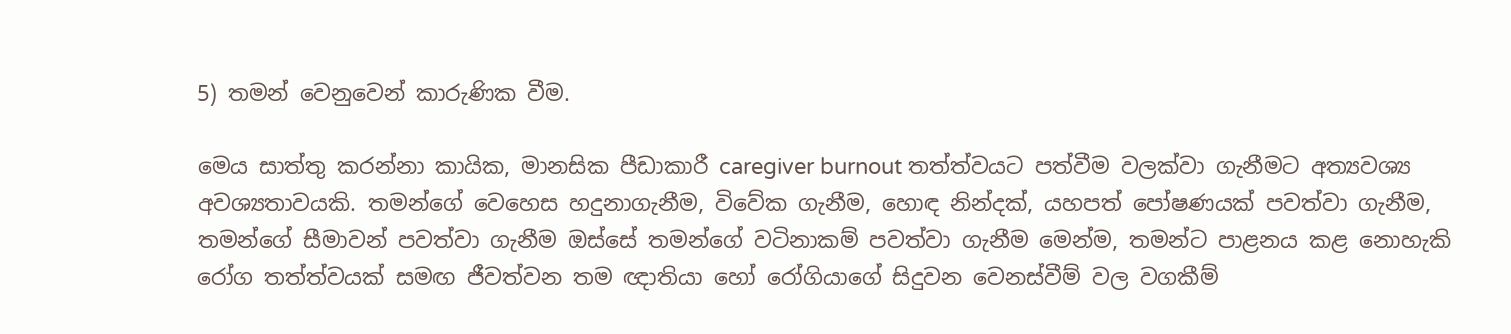5) තමන් වෙනුවෙන් කාරුණික වීම.

මෙය සාත්තු කරන්නා කායික, මානසික පීඩාකාරී caregiver burnout තත්ත්වයට පත්වීම වලක්වා ගැනීමට අත්‍යවශ්‍ය අවශ්‍යතාවයකි. තමන්ගේ වෙහෙස හදුනාගැනීම, විවේක ගැනීම, හොඳ නින්දක්, යහපත් පෝෂණයක් පවත්වා ගැනීම, තමන්ගේ සීමාවන් පවත්වා ගැනීම ඔස්සේ තමන්ගේ වටිනාකම් පවත්වා ගැනීම මෙන්ම, තමන්ට පාළනය කළ නොහැකි රෝග තත්ත්වයක් සමඟ ජීවත්වන තම ඥාතියා හෝ රෝගියාගේ සිදුවන වෙනස්වීම් වල වගකීම්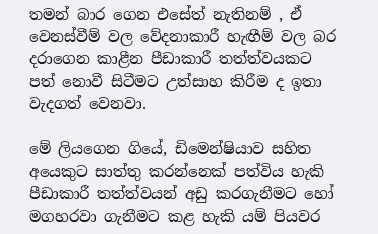තමන් බාර ගෙන එසේත් නැතිනම් , ඒ වෙනස්වීම් වල වේදනාකාරී හැඟීම් වල බර දරාගෙන කාළීන පීඩාකාරී තත්ත්වයකට පත් නොවී සිටීමට උත්සාහ කිරීම ද ඉතා වැදගත් වෙනවා.

මේ ලියගෙන ගියේ, ඩිමෙන්ෂියාව සහිත අයෙකුට සාත්තු කරන්නෙක් පත්විය හැකි පීඩාකාරී තත්ත්වයන් අඩු කරගැනීමට හෝ මගහරවා ගැනීමට කළ හැකි යම් පියවර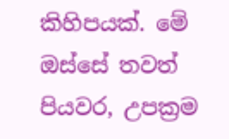කිහිපයක්. මේ ඔස්සේ තවත් පියවර, උපක්‍රම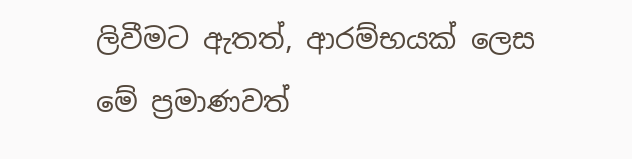ලිවීමට ඇතත්, ආරම්භයක් ලෙස මේ ප්‍රමාණවත්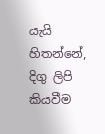යැයි හිතන්නේ, දිගු ලිපි කියවීම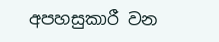අපහසුකාරී වන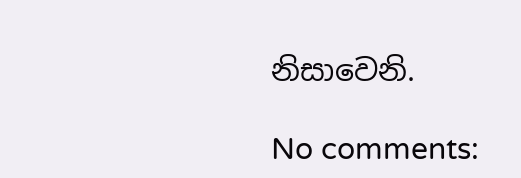නිසාවෙනි.

No comments: